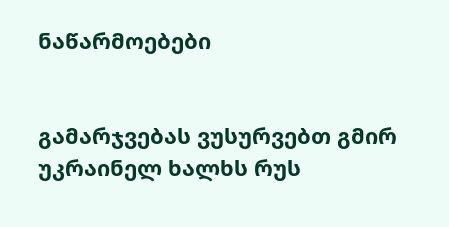ნაწარმოებები


გამარჯვებას ვუსურვებთ გმირ უკრაინელ ხალხს რუს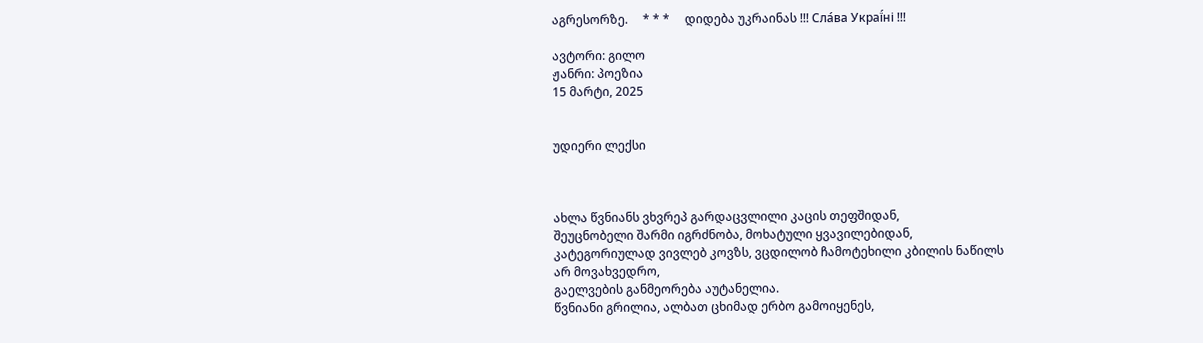აგრესორზე.     * * *     დიდება უკრაინას !!! Сла́ва Украї́ні !!!

ავტორი: გილო
ჟანრი: პოეზია
15 მარტი, 2025


უდიერი ლექსი



ახლა წვნიანს ვხვრეპ გარდაცვლილი კაცის თეფშიდან,
შეუცნობელი შარმი იგრძნობა, მოხატული ყვავილებიდან,
კატეგორიულად ვივლებ კოვზს, ვცდილობ ჩამოტეხილი კბილის ნაწილს
არ მოვახვედრო,
გაელვების განმეორება აუტანელია.
წვნიანი გრილია, ალბათ ცხიმად ერბო გამოიყენეს,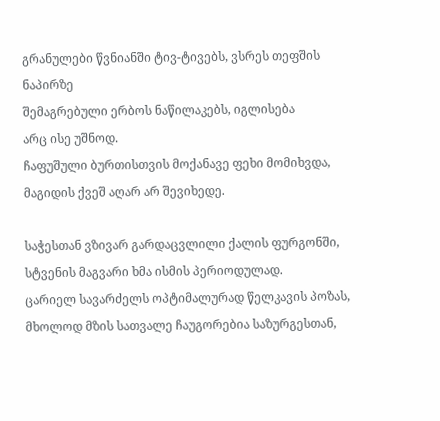გრანულები წვნიანში ტივ-ტივებს, ვსრეს თეფშის ნაპირზე
შემაგრებული ერბოს ნაწილაკებს, იგლისება
არც ისე უშნოდ.
ჩაფუშული ბურთისთვის მოქანავე ფეხი მომიხვდა,
მაგიდის ქვეშ აღარ არ შევიხედე.

საჭესთან ვზივარ გარდაცვლილი ქალის ფურგონში,
სტვენის მაგვარი ხმა ისმის პერიოდულად.
ცარიელ სავარძელს ოპტიმალურად წელკავის პოზას,
მხოლოდ მზის სათვალე ჩაუგორებია საზურგესთან,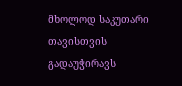მხოლოდ საკუთარი თავისთვის გადაუჭირავს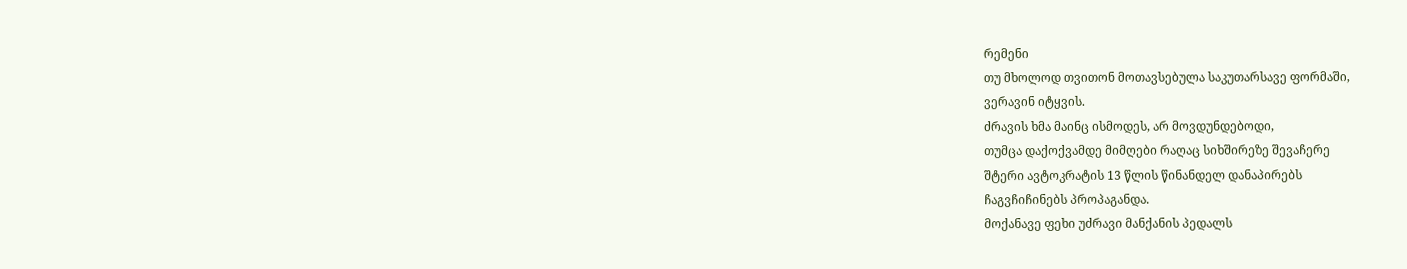რემენი
თუ მხოლოდ თვითონ მოთავსებულა საკუთარსავე ფორმაში,
ვერავინ იტყვის.
ძრავის ხმა მაინც ისმოდეს, არ მოვდუნდებოდი,
თუმცა დაქოქვამდე მიმღები რაღაც სიხშირეზე შევაჩერე
შტერი ავტოკრატის 13 წლის წინანდელ დანაპირებს
ჩაგვჩიჩინებს პროპაგანდა.
მოქანავე ფეხი უძრავი მანქანის პედალს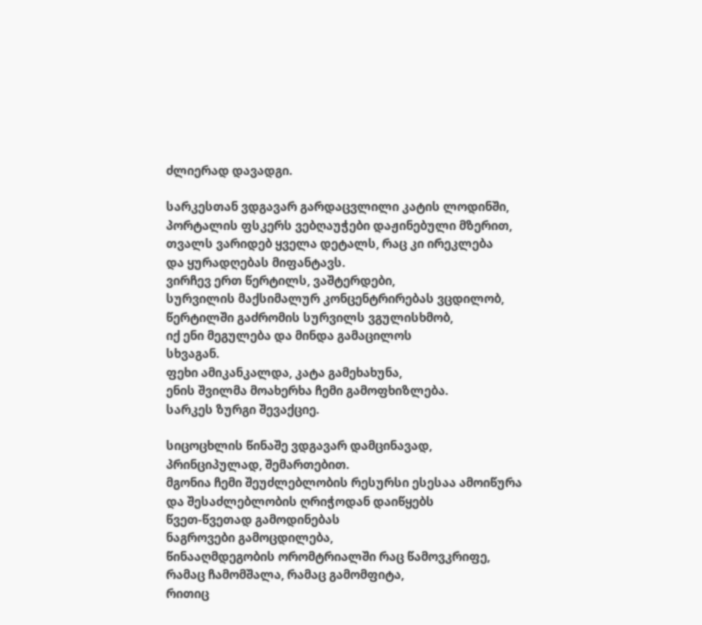ძლიერად დავადგი.

სარკესთან ვდგავარ გარდაცვლილი კატის ლოდინში,
პორტალის ფსკერს ვებღაუჭები დაჟინებული მზერით,
თვალს ვარიდებ ყველა დეტალს, რაც კი ირეკლება
და ყურადღებას მიფანტავს.
ვირჩევ ერთ წერტილს, ვაშტერდები,
სურვილის მაქსიმალურ კონცენტრირებას ვცდილობ,
წერტილში გაძრომის სურვილს ვგულისხმობ,
იქ ენი მეგულება და მინდა გამაცილოს
სხვაგან.
ფეხი ამიკანკალდა, კატა გამეხახუნა,
ენის შვილმა მოახერხა ჩემი გამოფხიზლება.
სარკეს ზურგი შევაქციე.

სიცოცხლის წინაშე ვდგავარ დამცინავად,
პრინციპულად, შემართებით.
მგონია ჩემი შეუძლებლობის რესურსი ესესაა ამოიწურა
და შესაძლებლობის ღრიჭოდან დაიწყებს
წვეთ-წვეთად გამოდინებას
ნაგროვები გამოცდილება,
წინააღმდეგობის ორომტრიალში რაც წამოვკრიფე,
რამაც ჩამომშალა, რამაც გამომფიტა,
რითიც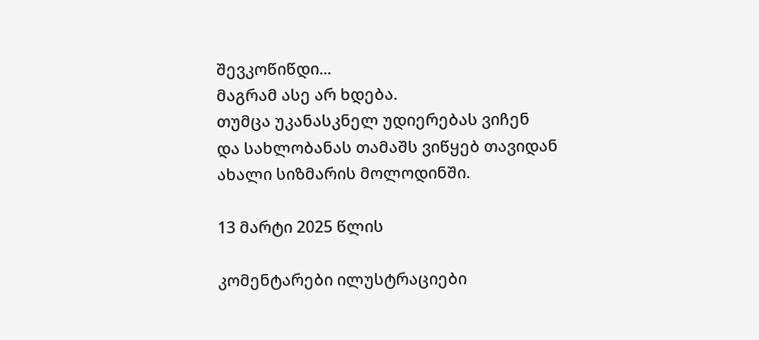შევკოწიწდი...
მაგრამ ასე არ ხდება.
თუმცა უკანასკნელ უდიერებას ვიჩენ
და სახლობანას თამაშს ვიწყებ თავიდან
ახალი სიზმარის მოლოდინში.

13 მარტი 2025 წლის

კომენტარები ილუსტრაციები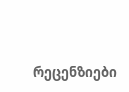რეცენზიები